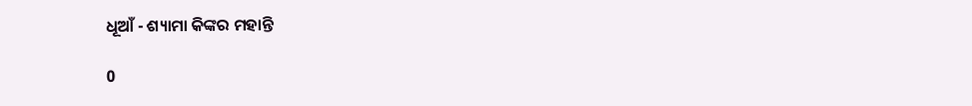ଧୂଆଁ - ଶ୍ୟାମା କିଙ୍କର ମହାନ୍ତି

0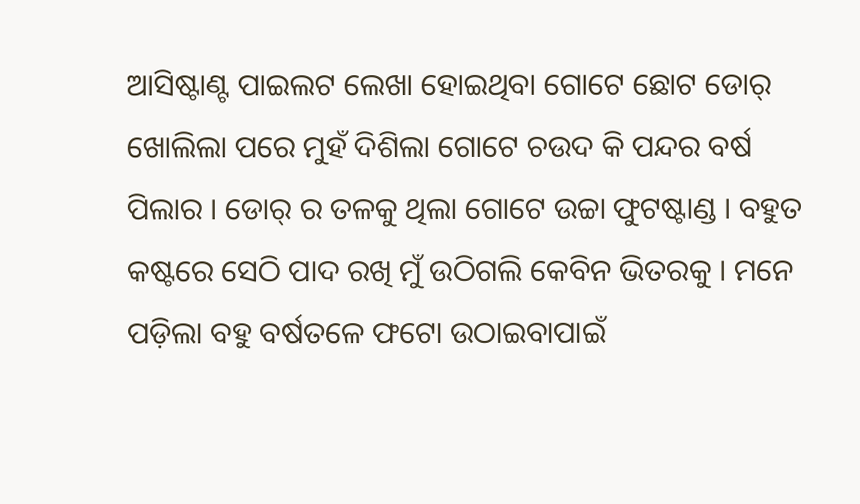ଆସିଷ୍ଟାଣ୍ଟ ପାଇଲଟ ଲେଖା ହୋଇଥିବା ଗୋଟେ ଛୋଟ ଡୋର୍ ଖୋଲିଲା ପରେ ମୁହଁ ଦିଶିଲା ଗୋଟେ ଚଉଦ କି ପନ୍ଦର ବର୍ଷ ପିଲାର । ଡୋର୍ ର ତଳକୁ ଥିଲା ଗୋଟେ ଉଚ୍ଚା ଫୁଟଷ୍ଟାଣ୍ଡ । ବହୁତ କଷ୍ଟରେ ସେଠି ପାଦ ରଖି ମୁଁ ଉଠିଗଲି କେବିନ ଭିତରକୁ । ମନେ ପଡ଼ିଲା ବହୁ ବର୍ଷତଳେ ଫଟୋ ଉଠାଇବାପାଇଁ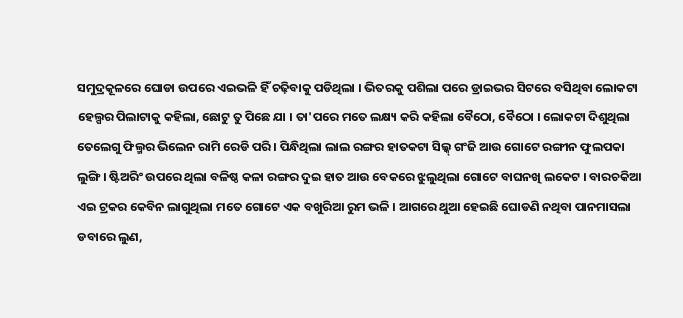ସମୁଦ୍ରକୂଳରେ ଘୋଡା ଉପରେ ଏଇଭଳି ହିଁ ଚଢ଼ିବାକୁ ପଡିଥିଲା । ଭିତରକୁ ପଶିଲା ପରେ ଡ୍ରାଇଭର ସିଟରେ ବସିଥିବା ଲୋକଟା ହେଲ୍ପର ପିଲାଟାକୁ କହିଲା, ଛୋଟୁ ତୁ ପିଛେ ଯା । ତା'ପରେ ମତେ ଲକ୍ଷ୍ୟ କରି କହିଲା ବୈଠୋ, ବୈଠୋ । ଲୋକଟା ଦିଶୁଥିଲା ତେଲେଗୁ ଫିଲ୍ମର ଭିଲେନ ରାମି ରେଡି ପରି । ପିନ୍ଧିଥିଲା ଲାଲ ରଙ୍ଗର ହାତକଟା ସିଲ୍କ୍ ଗଂଜି ଆଉ ଗୋଟେ ରଙ୍ଗୀନ ଫୁଲପକା ଲୁଙ୍ଗି । ଷ୍ଟିଅରିଂ ଉପରେ ଥିଲା ବଳିଷ୍ଠ କଳା ରଙ୍ଗର ଦୁଇ ହାତ ଆଉ ବେକରେ ଝୁଲୁଥିଲା ଗୋଟେ ବାଘନଖି ଲକେଟ । ବାରଚକିଆ ଏଇ ଟ୍ରକର କେବିନ ଲାଗୁଥିଲା ମତେ ଗୋଟେ ଏକ ବଖୁରିଆ ରୁମ ଭଳି । ଆଗରେ ଥୁଆ ହେଇଛି ଘୋଡଣି ନଥିବା ପାନମାସଲା ଡବାରେ ଲୁଣ,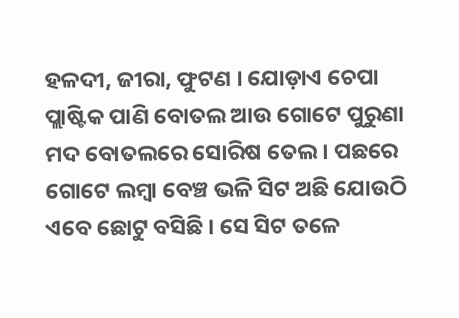ହଳଦୀ, ଜୀରା, ଫୁଟଣ । ଯୋଡ଼ାଏ ଚେପା ପ୍ଲାଷ୍ଟିକ ପାଣି ବୋତଲ ଆଉ ଗୋଟେ ପୁରୁଣା ମଦ ବୋତଲରେ ସୋରିଷ ତେଲ । ପଛରେ ଗୋଟେ ଲମ୍ବା ବେଞ୍ଚ ଭଳି ସିଟ ଅଛି ଯୋଉଠି ଏବେ ଛୋଟୁ ବସିଛି । ସେ ସିଟ ତଳେ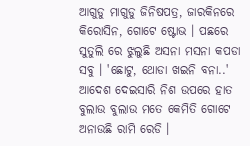ଆଗୁଡୁ ମାଗୁଡୁ ଜିନିଷପତ୍ର, ଜାରକିନରେ କିରୋସିନ, ଗୋଟେ ଷ୍ଟୋଭ । ପଛରେ ସୁତୁଲି ରେ ଝୁଲୁଛି ଅସନା ମସନା କପଡା ସବୁ । 'ଛୋଟୁ, ଥୋଡା ଖଇନି ବନା..'  ଆଦେଶ ଦେଇସାରି ନିଶ ଉପରେ ହାତ ବୁଲାଉ ବୁଲାଉ ମତେ କେମିତି ଗୋଟେ ଅନାଉଛି ରାମି ରେଡି ।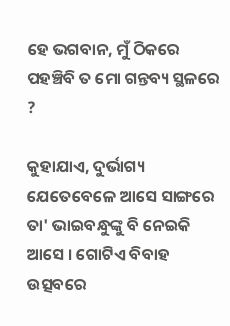ହେ ଭଗବାନ, ମୁଁ ଠିକରେ ପହଞ୍ଚିବି ତ ମୋ ଗନ୍ତବ୍ୟ ସ୍ଥଳରେ ?

କୁହାଯାଏ, ଦୁର୍ଭାଗ୍ୟ ଯେତେବେଳେ ଆସେ ସାଙ୍ଗରେ ତା' ଭାଇବନ୍ଧୁଙ୍କୁ ବି ନେଇକି ଆସେ । ଗୋଟିଏ ବିବାହ ଉତ୍ସବରେ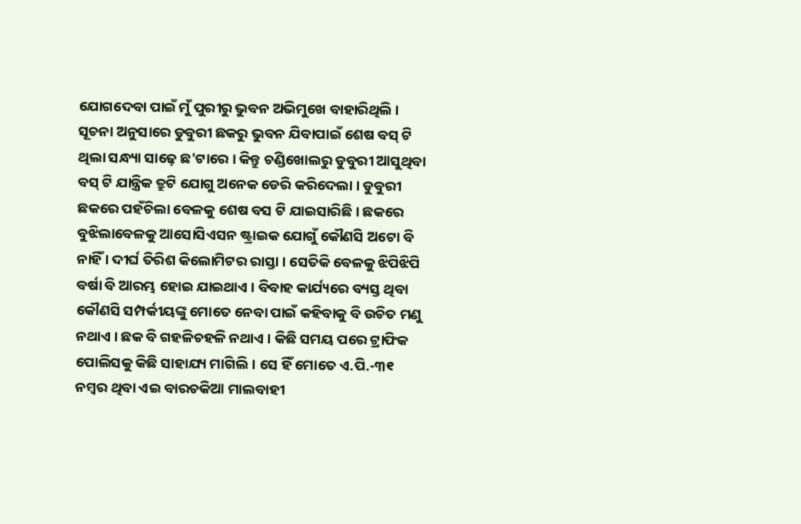ଯୋଗଦେବା ପାଇଁ ମୁଁ ପୁରୀରୁ ଭୁବନ ଅଭିମୁଖେ ବାହାରିଥିଲି । ସୂଚନା ଅନୁସାରେ ଡୁବୁରୀ ଛକରୁ ଭୁବନ ଯିବାପାଇଁ ଶେଷ ବସ୍ ଟି ଥିଲା ସନ୍ଧ୍ୟା ସାଢ଼େ ଛ'ଟାରେ । କିନ୍ତୁ ଚଣ୍ଡିଖୋଲରୁ ଡୁବୁରୀ ଆସୁଥିବା ବସ୍ ଟି ଯାନ୍ତ୍ରିକ ତ୍ରୁଟି ଯୋଗୁ ଅନେକ ଡେରି କରିଦେଲା । ଡୁବୁରୀ ଛକରେ ପହଁଚିଲା ବେଳକୁ ଶେଷ ବସ ଟି ଯାଇସାରିଛି । ଛକରେ ବୁଝିଲାବେଳକୁ ଆସୋସିଏସନ ଷ୍ଟ୍ରାଇକ ଯୋଗୁଁ କୌଣସି ଅଟୋ ବି ନାହିଁ । ଦୀର୍ଘ ତିରିଶ କିଲୋମିଟର ରାସ୍ତା । ସେତିକି ବେଳକୁ ଝିପିଝିପି ବର୍ଷା ବି ଆରମ୍ଭ ହୋଇ ଯାଇଥାଏ । ବିବାହ କାର୍ଯ୍ୟରେ ବ୍ୟସ୍ତ ଥିବା କୌଣସି ସମ୍ପର୍କୀୟଙ୍କୁ ମୋତେ ନେବା ପାଇଁ କହିବାକୁ ବି ଉଚିତ ମଣୁ ନଥାଏ । ଛକ ବି ଗହଳିଚହଳି ନଥାଏ । କିଛି ସମୟ ପରେ ଟ୍ରାଫିକ ପୋଲିସକୁ କିଛି ସାହାଯ୍ୟ ମାଗିଲି । ସେ ହିଁ ମୋତେ ଏ.ପି.-୩୧ ନମ୍ବର ଥିବା ଏଇ ବାରଚକିଆ ମାଲବାହୀ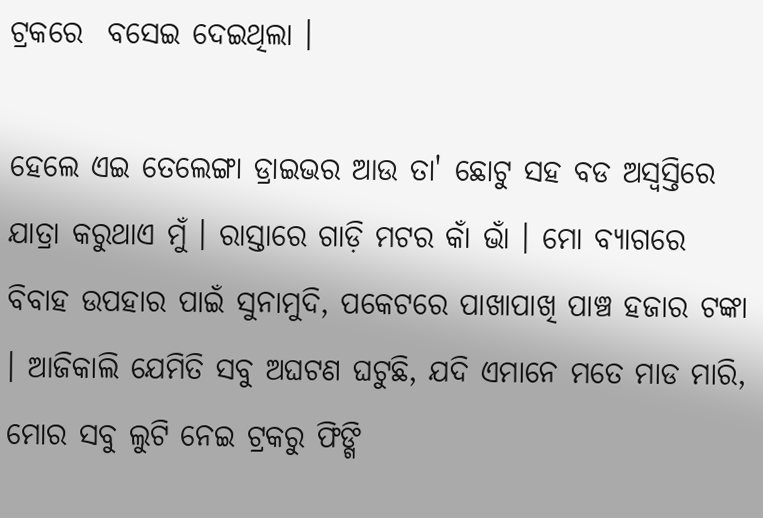ଟ୍ରକରେ  ବସେଇ ଦେଇଥିଲା ।

ହେଲେ ଏଇ ତେଲେଙ୍ଗା ଡ୍ରାଇଭର ଆଉ ତା' ଛୋଟୁ ସହ ବଡ ଅସ୍ଵସ୍ତିରେ ଯାତ୍ରା କରୁଥାଏ ମୁଁ । ରାସ୍ତାରେ ଗାଡ଼ି ମଟର କାଁ ଭାଁ । ମୋ ବ୍ୟାଗରେ ବିବାହ ଉପହାର ପାଇଁ ସୁନାମୁଦି, ପକେଟରେ ପାଖାପାଖି ପାଞ୍ଚ ହଜାର ଟଙ୍କା । ଆଜିକାଲି ଯେମିତି ସବୁ ଅଘଟଣ ଘଟୁଛି, ଯଦି ଏମାନେ ମତେ ମାଡ ମାରି, ମୋର ସବୁ ଲୁଟି ନେଇ ଟ୍ରକରୁ ଫିଙ୍ଗି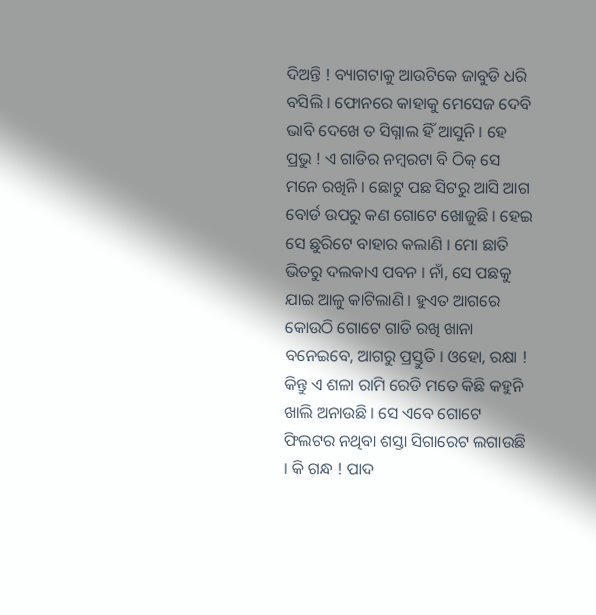ଦିଅନ୍ତି ! ବ୍ୟାଗଟାକୁ ଆଉଟିକେ ଜାବୁଡି ଧରି ବସିଲି । ଫୋନରେ କାହାକୁ ମେସେଜ ଦେବି ଭାବି ଦେଖେ ତ ସିଗ୍ନାଲ ହିଁ ଆସୁନି । ହେ ପ୍ରଭୁ ! ଏ ଗାଡିର ନମ୍ବରଟା ବି ଠିକ୍ ସେ ମନେ ରଖିନି । ଛୋଟୁ ପଛ ସିଟରୁ ଆସି ଆଗ ବୋର୍ଡ ଉପରୁ କଣ ଗୋଟେ ଖୋଜୁଛି । ହେଇ ସେ ଛୁରିଟେ ବାହାର କଲାଣି । ମୋ ଛାତି ଭିତରୁ ଦଲକାଏ ପବନ । ନାଁ, ସେ ପଛକୁ ଯାଇ ଆଳୁ କାଟିଲାଣି । ହୁଏତ ଆଗରେ କୋଉଠି ଗୋଟେ ଗାଡି ରଖି ଖାନା ବନେଇବେ, ଆଗରୁ ପ୍ରସ୍ତୁତି । ଓହୋ, ରକ୍ଷା ! କିନ୍ତୁ ଏ ଶଳା ରାମି ରେଡି ମତେ କିଛି କହୁନି ଖାଲି ଅନାଉଛି । ସେ ଏବେ ଗୋଟେ ଫିଲଟର ନଥିବା ଶସ୍ତା ସିଗାରେଟ ଲଗାଉଛି । କି ଗନ୍ଧ ! ପାଦ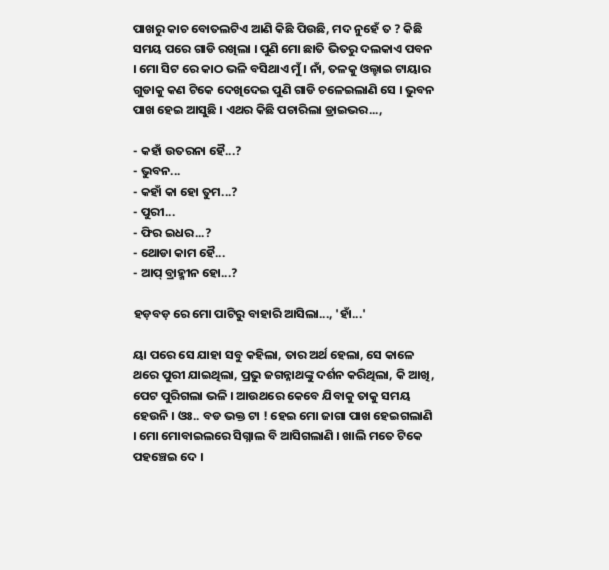ପାଖରୁ କାଚ ବୋତଲଟିଏ ଆଣି କିଛି ପିଉଛି, ମଦ ନୁହେଁ ତ ? କିଛି ସମୟ ପରେ ଗାଡି ରଖିଲା । ପୁଣି ମୋ ଛାତି ଭିତରୁ ଦଲକାଏ ପବନ । ମୋ ସିଟ ରେ କାଠ ଭଳି ବସିଥାଏ ମୁଁ । ନାଁ, ତଳକୁ ଓଲ୍ହାଇ ଟାୟାର ଗୁଡାକୁ କଣ ଟିକେ ଦେଖିଦେଇ ପୁଣି ଗାଡି ଚଳେଇଲାଣି ସେ । ଭୁବନ ପାଖ ହେଇ ଆସୁଛି । ଏଥର କିଛି ପଚାରିଲା ଡ୍ରାଇଭର...,

- କହାଁ ଉତରନା ହୈ...?
- ଭୁବନ...
- କହାଁ କା ହୋ ତୁମ...?
- ପୁରୀ...
- ଫିର ଇଧର...?
- ଥୋଡା କାମ ହୈ...
- ଆପ୍ ବ୍ରାହ୍ମୀନ ହୋ...?

ହଡ଼ବଡ଼ ରେ ମୋ ପାଟିରୁ ବାହାରି ଆସିଲା..., 'ହାଁ...'

ୟା ପରେ ସେ ଯାହା ସବୁ କହିଲା, ତାର ଅର୍ଥ ହେଲା, ସେ କାଳେ ଥରେ ପୁରୀ ଯାଇଥିଲା, ପ୍ରଭୁ ଜଗନ୍ନାଥଙ୍କୁ ଦର୍ଶନ କରିଥିଲା, କି ଆଖି, ପେଟ ପୁରିଗଲା ଭଳି । ଆଉଥରେ କେବେ ଯିବାକୁ ତାକୁ ସମୟ ହେଉନି । ଓଃ.. ବଡ ଭକ୍ତ ଟା ! ହେଇ ମୋ ଜାଗା ପାଖ ହେଇଗଲାଣି । ମୋ ମୋବାଇଲରେ ସିଗ୍ନାଲ ବି ଆସିଗଲାଣି । ଖାଲି ମତେ ଟିକେ ପହଞ୍ଚେଇ ଦେ ।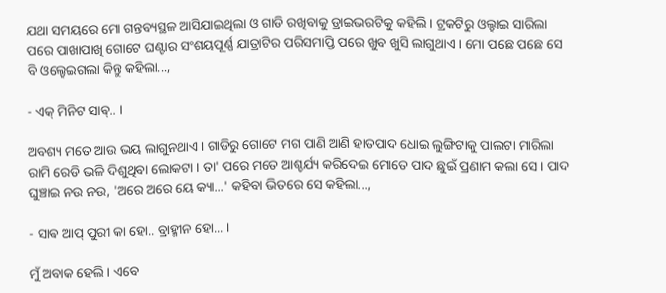ଯଥା ସମୟରେ ମୋ ଗନ୍ତବ୍ୟସ୍ଥଳ ଆସିଯାଇଥିଲା ଓ ଗାଡି ରଖିବାକୁ ଡ୍ରାଇଭରଟିକୁ କହିଲି । ଟ୍ରକଟିରୁ ଓଲ୍ହାଇ ସାରିଲା ପରେ ପାଖାପାଖି ଗୋଟେ ଘଣ୍ଟାର ସଂଶୟପୂର୍ଣ୍ଣ ଯାତ୍ରାଟିର ପରିସମାପ୍ତି ପରେ ଖୁବ ଖୁସି ଲାଗୁଥାଏ । ମୋ ପଛେ ପଛେ ସେ ବି ଓଲ୍ହେଇଗଲା କିନ୍ତୁ କହିଲା...,

- ଏକ୍ ମିନିଟ ସାଵ୍.. ।

ଅବଶ୍ୟ ମତେ ଆଉ ଭୟ ଲାଗୁନଥାଏ । ଗାଡିରୁ ଗୋଟେ ମଗ ପାଣି ଆଣି ହାତପାଦ ଧୋଇ ଲୁଙ୍ଗିଟାକୁ ପାଲଟା ମାରିଲା ରାମି ରେଡି ଭଳି ଦିଶୁଥିବା ଲୋକଟା । ତା' ପରେ ମତେ ଆଶ୍ଚର୍ଯ୍ୟ କରିଦେଇ ମୋତେ ପାଦ ଛୁଇଁ ପ୍ରଣାମ କଲା ସେ । ପାଦ ଘୁଞ୍ଚାଇ ନଉ ନଉ, 'ଅରେ ଅରେ ୟେ କ୍ୟା...' କହିବା ଭିତରେ ସେ କହିଲା...,

- ସାଵ ଆପ୍ ପୁରୀ କା ହୋ.. ବ୍ରାହ୍ମୀନ ହୋ... ।

ମୁଁ ଅବାକ ହେଲି । ଏବେ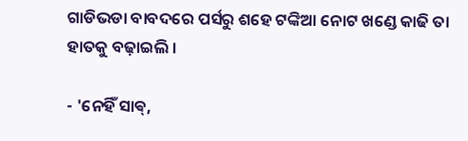ଗାଡିଭଡା ବାବଦରେ ପର୍ସରୁ ଶହେ ଟଙ୍କିଆ ନୋଟ ଖଣ୍ଡେ କାଢି ତା ହାତକୁ ବଢ଼ାଇଲି ।

- 'ନେହିଁ ସାଵ୍,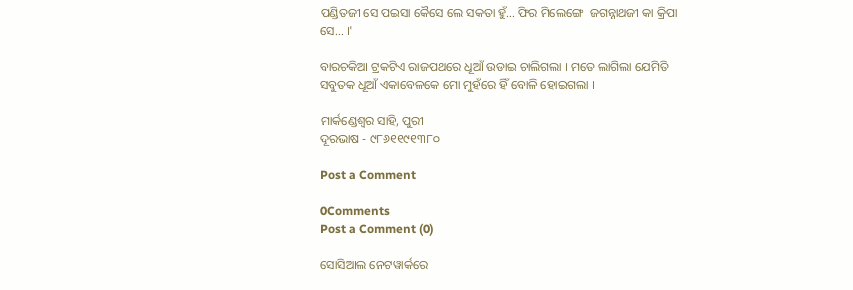ପଣ୍ଡିତଜୀ ସେ ପଇସା କୈସେ ଲେ ସକତା ହୁଁ... ଫିର ମିଲେଙ୍ଗେ  ଜଗନ୍ନାଥଜୀ କା କ୍ରିପା ସେ... ।'

ବାରଚକିଆ ଟ୍ରକଟିଏ ରାଜପଥରେ ଧୂଆଁ ଉଡାଇ ଚାଲିଗଲା । ମତେ ଲାଗିଲା ଯେମିତି ସବୁତକ ଧୂଆଁ ଏକାବେଳକେ ମୋ ମୁହଁରେ ହିଁ ବୋଳି ହୋଇଗଲା ।

ମାର୍କଣ୍ଡେଶ୍ୱର ସାହି, ପୁରୀ
ଦୂରଭାଷ - ୯୮୬୧୧୯୧୩୮୦

Post a Comment

0Comments
Post a Comment (0)

ସୋସିଆଲ ନେଟୱାର୍କରେ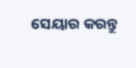ସେୟାର କରନ୍ତୁ